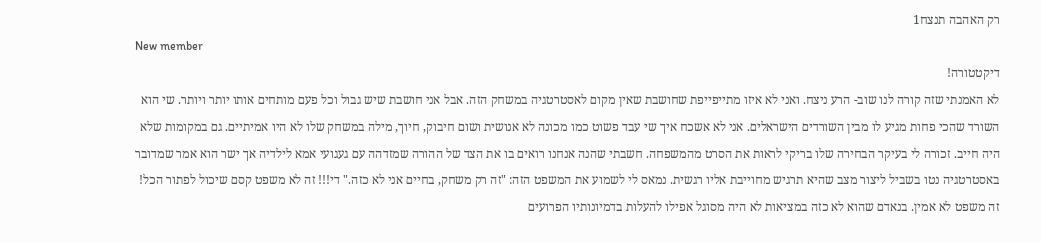רק האהבה תנצח1
New member
דיקטטורה!
לא האמנתי שזה קורה לנו שוב- הרע ניצח. ואני לא איזו מתייפייפת שחושבת שאין מקום לאסטרטגיה במשחק הזה. אבל אני חושבת שיש גבול וכל פעם מותחים אותו יותר ויותר. שי הוא השורד שהכי פחות מגיע לו מבין השורדים הישראלים. אני לא אשכח איך שי עבד פשוט כמו מכונה לא אנושית ושום חיבוק, חיוך, מילה במשחק שלו לא היו אמיתיים. גם במקומות שלא היה חייב. זכורה לי בעיקר הבחירה שלו בריקי לראות את הסרט מהמשפחה. חשבתי שהנה אנחנו רואים בו את הצד של ההורה שמזדהה עם געגועי אמא לילדיה אך ישר הוא אמר שמדובר באסטרטגיה נטו בשביל ליצור מצב שהיא תרגיש מחוייבת אליו רגשית. נמאס לי לשמוע את המשפט הזה: "זה רק משחק, בחיים אני לא כזה." די!!! זה לא משפט קסם שיכול לפתור הכל! זה משפט לא אמין. בנאדם שהוא לא כזה במציאות לא היה מסוגל אפילו להעלות בדמיונותיו הפרועים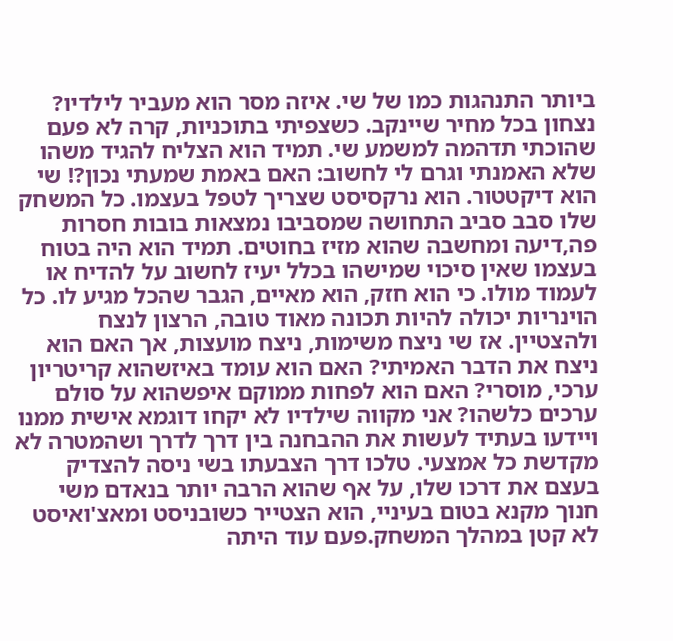ביותר התנהגות כמו של שי. איזה מסר הוא מעביר לילדיו? נצחון בכל מחיר שיינקב. כשצפיתי בתוכניות, קרה לא פעם שהוכתי תדהמה למשמע שי. תמיד הוא הצליח להגיד משהו שלא האמנתי וגרם לי לחשוב: האם באמת שמעתי נכון?! שי הוא דיקטטור. הוא נרקסיסט שצריך לטפל בעצמו. כל המשחק שלו סבב סביב התחושה שמסביבו נמצאות בובות חסרות פה,דיעה ומחשבה שהוא מזיז בחוטים. תמיד הוא היה בטוח בעצמו שאין סיכוי שמישהו בכלל יעיז לחשוב על להדיח או לעמוד מולו. כי הוא חזק, הוא מאיים, הגבר שהכל מגיע לו. כל הוינריות יכולה להיות תכונה מאוד טובה, הרצון לנצח ולהצטיין. אז שי ניצח משימות, ניצח מועצות, אך האם הוא ניצח את הדבר האמיתי? האם הוא עומד באיזשהוא קריטריון ערכי, מוסרי? האם הוא לפחות ממוקם איפשהוא על סולם ערכים כלשהו? אני מקווה שילדיו לא יקחו דוגמא אישית ממנו ויידעו בעתיד לעשות את ההבחנה בין דרך לדרך ושהמטרה לא מקדשת כל אמצעי. טלכו דרך הצבעתו בשי ניסה להצדיק בעצם את דרכו שלו, על אף שהוא הרבה יותר בנאדם משי חנוך מקנא בטום בעיניי, הוא הצטייר כשובניסט ומאצ'ואיסט לא קטן במהלך המשחק.פעם עוד היתה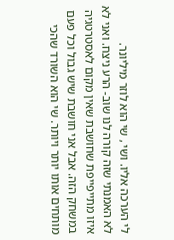לי הערכה אליו. ושי , שי הוא לוזר מיליונר.
לא האמנתי שזה קורה לנו שוב- הרע ניצח. ואני לא איזו מתייפייפת שחושבת שאין מקום לאסטרטגיה במשחק הזה. אבל אני חושבת שיש גבול וכל פעם מותחים אותו יותר ויותר. שי הוא השורד שהכי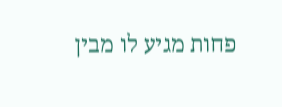פחות מגיע לו מבין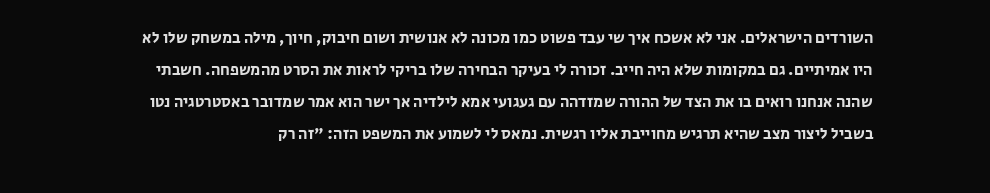השורדים הישראלים. אני לא אשכח איך שי עבד פשוט כמו מכונה לא אנושית ושום חיבוק, חיוך, מילה במשחק שלו לא היו אמיתיים. גם במקומות שלא היה חייב. זכורה לי בעיקר הבחירה שלו בריקי לראות את הסרט מהמשפחה. חשבתי שהנה אנחנו רואים בו את הצד של ההורה שמזדהה עם געגועי אמא לילדיה אך ישר הוא אמר שמדובר באסטרטגיה נטו בשביל ליצור מצב שהיא תרגיש מחוייבת אליו רגשית. נמאס לי לשמוע את המשפט הזה: "זה רק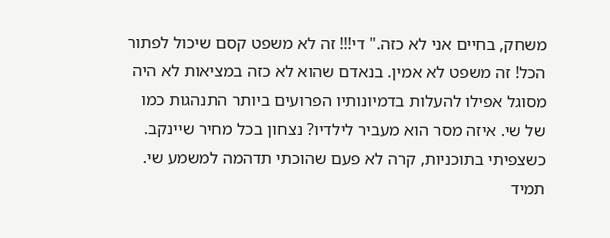משחק, בחיים אני לא כזה." די!!! זה לא משפט קסם שיכול לפתור הכל! זה משפט לא אמין. בנאדם שהוא לא כזה במציאות לא היה מסוגל אפילו להעלות בדמיונותיו הפרועים ביותר התנהגות כמו של שי. איזה מסר הוא מעביר לילדיו? נצחון בכל מחיר שיינקב. כשצפיתי בתוכניות, קרה לא פעם שהוכתי תדהמה למשמע שי. תמיד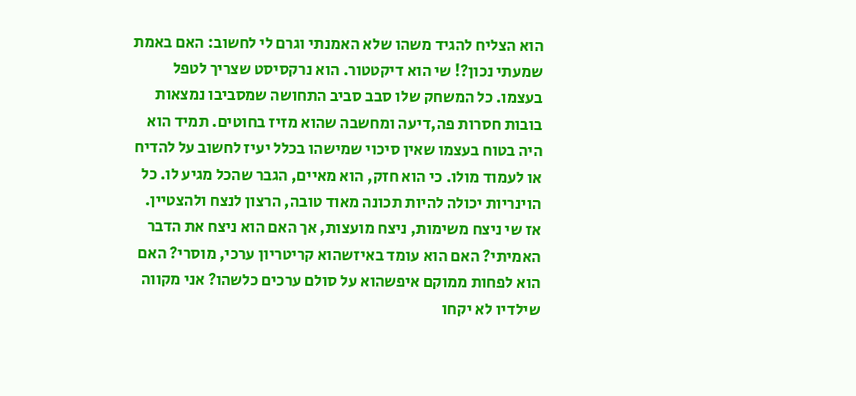הוא הצליח להגיד משהו שלא האמנתי וגרם לי לחשוב: האם באמת שמעתי נכון?! שי הוא דיקטטור. הוא נרקסיסט שצריך לטפל בעצמו. כל המשחק שלו סבב סביב התחושה שמסביבו נמצאות בובות חסרות פה,דיעה ומחשבה שהוא מזיז בחוטים. תמיד הוא היה בטוח בעצמו שאין סיכוי שמישהו בכלל יעיז לחשוב על להדיח או לעמוד מולו. כי הוא חזק, הוא מאיים, הגבר שהכל מגיע לו. כל הוינריות יכולה להיות תכונה מאוד טובה, הרצון לנצח ולהצטיין. אז שי ניצח משימות, ניצח מועצות, אך האם הוא ניצח את הדבר האמיתי? האם הוא עומד באיזשהוא קריטריון ערכי, מוסרי? האם הוא לפחות ממוקם איפשהוא על סולם ערכים כלשהו? אני מקווה שילדיו לא יקחו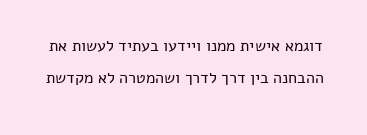דוגמא אישית ממנו ויידעו בעתיד לעשות את ההבחנה בין דרך לדרך ושהמטרה לא מקדשת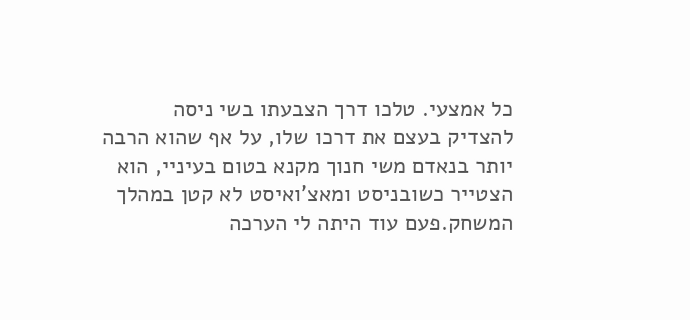כל אמצעי. טלכו דרך הצבעתו בשי ניסה להצדיק בעצם את דרכו שלו, על אף שהוא הרבה יותר בנאדם משי חנוך מקנא בטום בעיניי, הוא הצטייר כשובניסט ומאצ'ואיסט לא קטן במהלך המשחק.פעם עוד היתה לי הערכה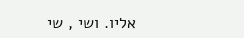אליו. ושי , שי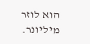הוא לוזר מיליונר.